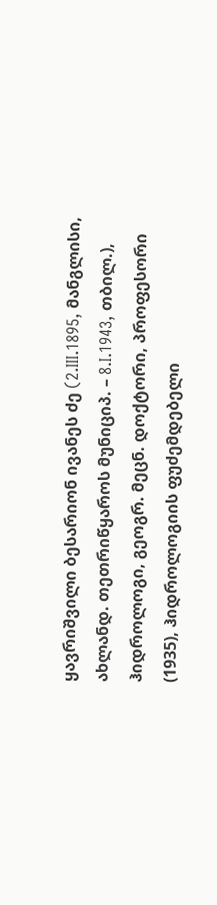ყავრიშვილი ბესარიონ ივანეს ძე (2.III.1895, მანგლისი, ახლანდ. თეთრიწყაროს მუნიციპ. – 8.I.1943, თბილ.), ჰიდროლოგი, გეოგრ. მეცნ. დოქტორი, პროფესორი (1935), ჰიდროლოგიის ფუძემდებელი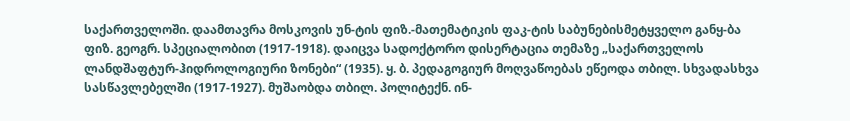საქართველოში. დაამთავრა მოსკოვის უნ-ტის ფიზ.-მათემატიკის ფაკ-ტის საბუნებისმეტყველო განყ-ბა ფიზ. გეოგრ. სპეციალობით (1917-1918). დაიცვა სადოქტორო დისერტაცია თემაზე „საქართველოს ლანდშაფტურ-ჰიდროლოგიური ზონები“ (1935). ყ. ბ. პედაგოგიურ მოღვაწოებას ეწეოდა თბილ. სხვადასხვა სასწავლებელში (1917-1927). მუშაობდა თბილ. პოლიტექნ. ინ-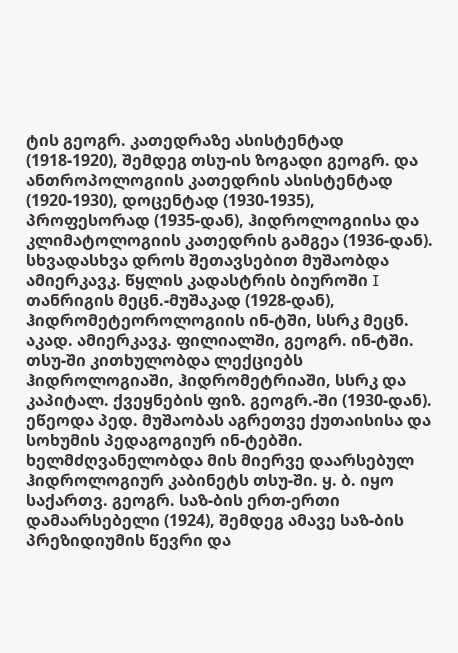ტის გეოგრ. კათედრაზე ასისტენტად (1918-1920), შემდეგ თსუ-ის ზოგადი გეოგრ. და ანთროპოლოგიის კათედრის ასისტენტად (1920-1930), დოცენტად (1930-1935), პროფესორად (1935-დან), ჰიდროლოგიისა და კლიმატოლოგიის კათედრის გამგეა (1936-დან). სხვადასხვა დროს შეთავსებით მუშაობდა ამიერკავკ. წყლის კადასტრის ბიუროში I თანრიგის მეცნ.-მუშაკად (1928-დან), ჰიდრომეტეოროლოგიის ინ-ტში, სსრკ მეცნ. აკად. ამიერკავკ. ფილიალში, გეოგრ. ინ-ტში. თსუ-ში კითხულობდა ლექციებს ჰიდროლოგიაში, ჰიდრომეტრიაში, სსრკ და კაპიტალ. ქვეყნების ფიზ. გეოგრ.-ში (1930-დან). ეწეოდა პედ. მუშაობას აგრეთვე ქუთაისისა და სოხუმის პედაგოგიურ ინ-ტებში. ხელმძღვანელობდა მის მიერვე დაარსებულ ჰიდროლოგიურ კაბინეტს თსუ-ში. ყ. ბ. იყო საქართვ. გეოგრ. საზ-ბის ერთ-ერთი დამაარსებელი (1924), შემდეგ ამავე საზ-ბის პრეზიდიუმის წევრი და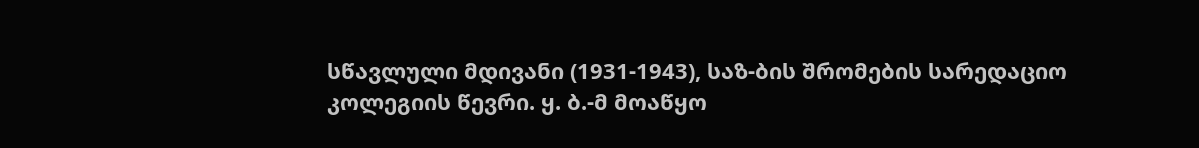სწავლული მდივანი (1931-1943), საზ-ბის შრომების სარედაციო კოლეგიის წევრი. ყ. ბ.-მ მოაწყო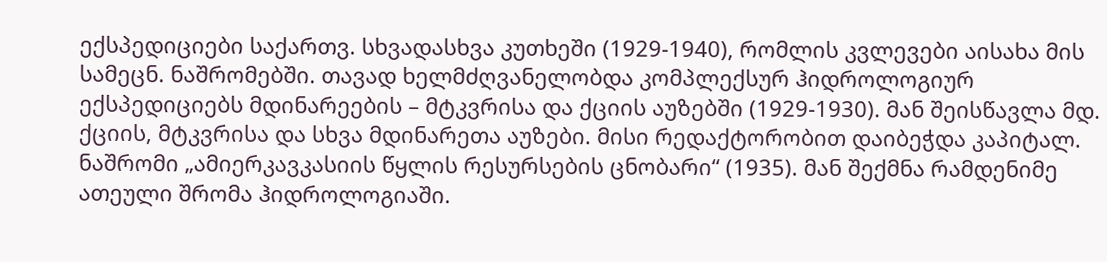ექსპედიციები საქართვ. სხვადასხვა კუთხეში (1929-1940), რომლის კვლევები აისახა მის სამეცნ. ნაშრომებში. თავად ხელმძღვანელობდა კომპლექსურ ჰიდროლოგიურ ექსპედიციებს მდინარეების – მტკვრისა და ქციის აუზებში (1929-1930). მან შეისწავლა მდ. ქციის, მტკვრისა და სხვა მდინარეთა აუზები. მისი რედაქტორობით დაიბეჭდა კაპიტალ. ნაშრომი „ამიერკავკასიის წყლის რესურსების ცნობარი“ (1935). მან შექმნა რამდენიმე ათეული შრომა ჰიდროლოგიაში.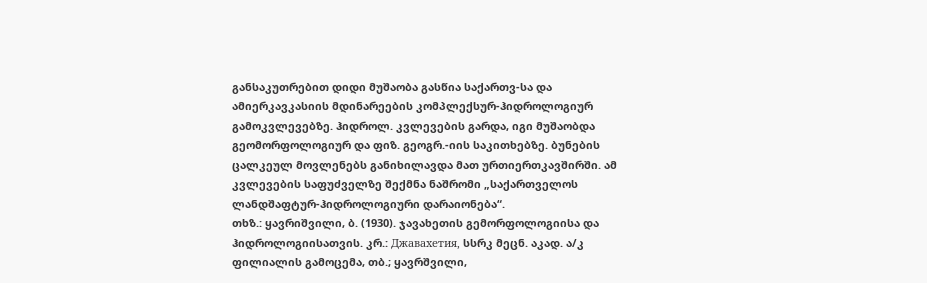განსაკუთრებით დიდი მუშაობა გასწია საქართვ-სა და ამიერკავკასიის მდინარეების კომპლექსურ-ჰიდროლოგიურ გამოკვლევებზე. ჰიდროლ. კვლევების გარდა, იგი მუშაობდა გეომორფოლოგიურ და ფიზ. გეოგრ.-იის საკითხებზე. ბუნების ცალკეულ მოვლენებს განიხილავდა მათ ურთიერთკავშირში. ამ კვლევების საფუძველზე შექმნა ნაშრომი „საქართველოს ლანდშაფტურ-ჰიდროლოგიური დარაიონება“.
თხზ.: ყავრიშვილი, ბ. (1930). ჯავახეთის გემორფოლოგიისა და ჰიდროლოგიისათვის. კრ.: Джавахетия, სსრკ მეცნ. აკად. ა/კ ფილიალის გამოცემა, თბ.; ყავრშვილი,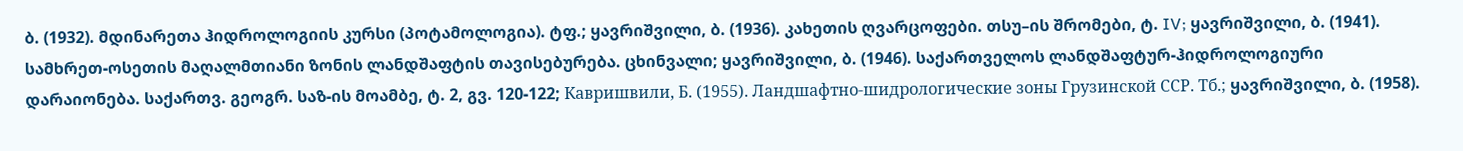ბ. (1932). მდინარეთა ჰიდროლოგიის კურსი (პოტამოლოგია). ტფ.; ყავრიშვილი, ბ. (1936). კახეთის ღვარცოფები. თსუ–ის შრომები, ტ. IV; ყავრიშვილი, ბ. (1941). სამხრეთ-ოსეთის მაღალმთიანი ზონის ლანდშაფტის თავისებურება. ცხინვალი; ყავრიშვილი, ბ. (1946). საქართველოს ლანდშაფტურ-ჰიდროლოგიური დარაიონება. საქართვ. გეოგრ. საზ-ის მოამბე, ტ. 2, გვ. 120-122; Кавришвили, Б. (1955). Ландшафтно-шидрологические зоны Грузинской ССР. Тб.; ყავრიშვილი, ბ. (1958).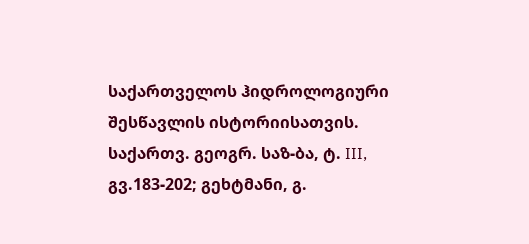საქართველოს ჰიდროლოგიური შესწავლის ისტორიისათვის. საქართვ. გეოგრ. საზ-ბა, ტ. III, გვ.183-202; გეხტმანი, გ.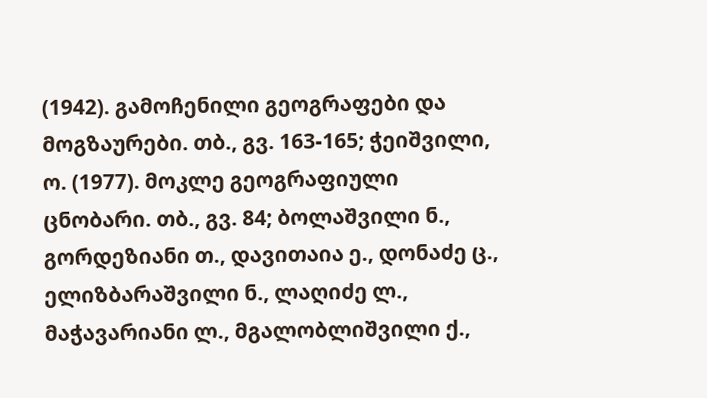(1942). გამოჩენილი გეოგრაფები და მოგზაურები. თბ., გვ. 163-165; ჭეიშვილი, ო. (1977). მოკლე გეოგრაფიული ცნობარი. თბ., გვ. 84; ბოლაშვილი ნ., გორდეზიანი თ., დავითაია ე., დონაძე ც., ელიზბარაშვილი ნ., ლაღიძე ლ., მაჭავარიანი ლ., მგალობლიშვილი ქ.,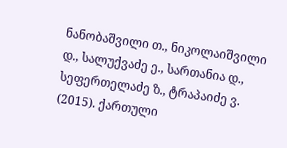ნანობაშვილი თ., ნიკოლაიშვილი დ., სალუქვაძე ე., სართანია დ., სეფერთელაძე ზ., ტრაპაიძე ვ. (2015). ქართული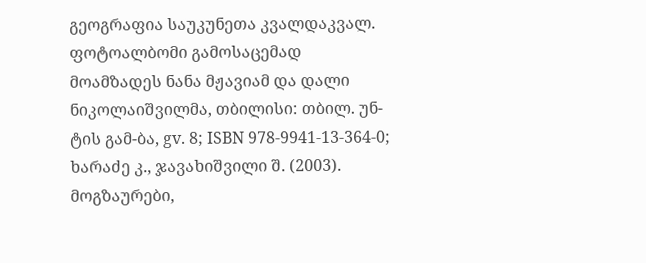გეოგრაფია საუკუნეთა კვალდაკვალ. ფოტოალბომი გამოსაცემად მოამზადეს ნანა მჟავიამ და დალი ნიკოლაიშვილმა, თბილისი: თბილ. უნ-ტის გამ-ბა, gv. 8; ISBN 978-9941-13-364-0; ხარაძე კ., ჯავახიშვილი შ. (2003). მოგზაურები,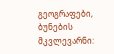გეოგრაფები, ბუნების მკვლევარნი: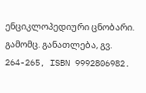ენციკლოპედიური ცნობარი. გამომც. განათლება, გვ. 264-265, ISBN 9992806982.